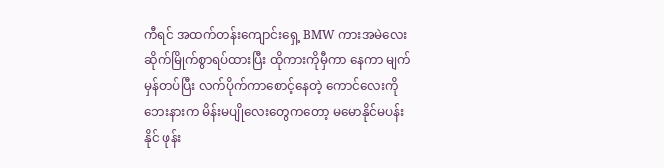ကီရင် အထက်တန်းကျောင်းရှေ့ BMW ကားအမဲလေး ဆိုက်မြိုက်စွာရပ်ထားပြီး ထိုကားကိုမှီကာ နေကာ မျက်မှန်တပ်ပြီး လက်ပိုက်ကာစောင့်နေတဲ့ ကောင်လေးကို ဘေးနားက မိန်းမပျိုလေးတွေကတော့ မမောနိုင်မပန်းနိုင် ဖုန်း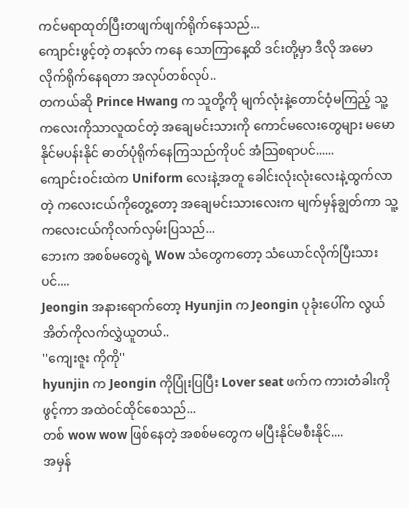ကင်မရာထုတ်ပြီးတဖျက်ဖျက်ရိုက်နေသည်...
ကျောင်းဖွင့်တဲ့ တနလ်ာ ကနေ သောကြာနေ့ထိ ဒင်းတို့မှာ ဒီလို အမောလိုက်ရိုက်နေရတာ အလုပ်တစ်လုပ်..
တကယ်ဆို Prince Hwang က သူတို့ကို မျက်လုံးနဲ့တောင်ဝံ့မကြည့် သူ့ကလေးကိုသာလူထင်တဲ့ အချေမင်းသားကို ကောင်မလေးတွေများ မမောနိုင်မပန်းနိုင် ဓာတ်ပုံရိုက်နေကြသည်ကိုပင် အံသြစရာပင်......
ကျောင်းဝင်းထဲက Uniform လေးနဲ့အတူ ခေါင်းလုံးလုံးလေးနဲ့ထွက်လာတဲ့ ကလေးငယ်ကိုတွေ့တော့ အချေမင်းသားလေးက မျက်မှန်ချွတ်ကာ သူ့ကလေးငယ်ကိုလက်လှမ်းပြသည်...
ဘေးက အစစ်မတွေရဲ့ Wow သံတွေကတော့ သံယောင်လိုက်ပြီးသားပင်....
Jeongin အနားရောက်တော့ Hyunjin က Jeongin ပုခုံးပေါ်က လွယ်အိတ်ကိုလက်လွှဲယူတယ်..
''ကျေးဇူး ကိုကို''
hyunjin က Jeongin ကိုပြုံးပြပြီး Lover seat ဖက်က ကားတံခါးကိုဖွင့်ကာ အထဲဝင်ထိုင်စေသည်...
တစ် wow wow ဖြစ်နေတဲ့ အစစ်မတွေက မပြီးနိုင်မစီးနိုင်....
အမှန်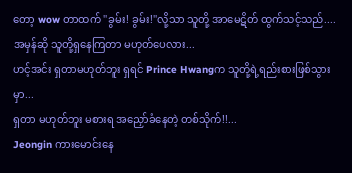တော့ wow တာထက် ''ခွမ်း! ခွမ်း!''လို့သာ သူတို့ အာမေဋိတ် ထွက်သင့်သည်....
အမှန်ဆို သူတို့ရှနေကြတာ မဟုတ်ပေလား...
ဟင့်အင်း ရှတာမဟုတ်ဘူး ရှရင် Prince Hwangက သူတို့ရဲ့ရည်းစားဖြစ်သွားမှာ...
ရှတာ မဟုတ်ဘူး မစားရ အညှော်ခံနေတဲ့ တစ်သိုက်!!...
Jeongin ကားမောင်းနေ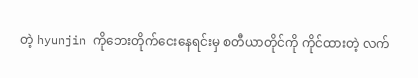တဲ့ hyunjin ကိုဘေးတိုက်ငေးနေရင်းမှ စတီယာတိုင်ကို ကိုင်ထားတဲ့ လက်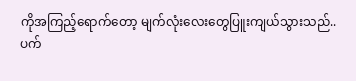ကိုအကြည့်ရောက်တော့ မျက်လုံးလေးတွေပြူးကျယ်သွားသည်..
ပက်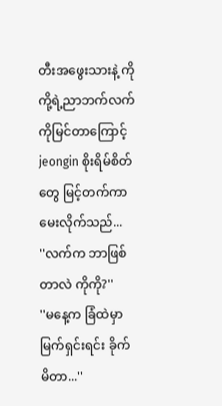တီးအဖွေးသားနဲ့ ကိုကို့ရဲ့ညာဘက်လက်ကိုမြင်တာကြောင့် jeongin စိုးရိမ်စိတ်တွေ မြင့်တက်ကာ မေးလိုက်သည်...
''လက်က ဘာဖြစ်တာလဲ ကိုကို?''
''မနေ့က ခြံထဲမှာ မြက်ရှင်းရင်း ခိုက်မိတာ...''